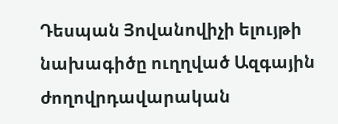Դեսպան Յովանովիչի ելույթի նախագիծը ուղղված Ազգային ժողովրդավարական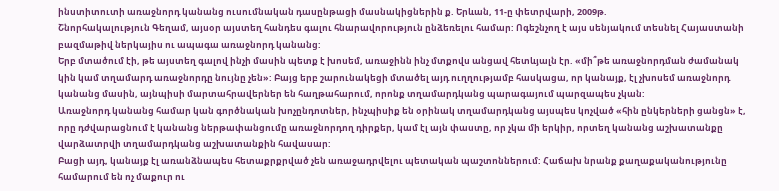ինստիտուտի առաջնորդ կանանց ուսումնական դասընթացի մասնակիցներին ք. Երևան, 11-ը փետրվարի, 2009թ.
Շնորհակալություն Գեղամ, այսօր այստեղ հանդես գալու հնարավորություն ընձեռելու համար: Ոգեշնչող է այս սենյակում տեսնել Հայաստանի բազմաթիվ ներկայիս ու ապագա առաջնորդ կանանց:
Երբ մտածում էի, թե այստեղ գալով ինչի մասին պետք է խոսեմ, առաջինն ինչ մտքովս անցավ հետևյալն էր. «մի՞թե առաջնորդման ժամանակ կին կամ տղամարդ առաջնորդը նույնը չեն»: Բայց երբ շարունակեցի մտածել այդ ուղղությամբ հասկացա, որ կանայք, էլ չխոսեմ առաջնորդ կանանց մասին, այնպիսի մարտահրավերներ են հաղթահարում, որոնք տղամարդկանց պարագայում պարզապես չկան:
Առաջնորդ կանանց համար կան գործնական խոչընդոտներ, ինչպիսիք են օրինակ տղամարդկանց այսպես կոչված «հին ընկերների ցանցն» է, որը դժվարացնում է կանանց ներթափանցումը առաջնորդող դիրքեր, կամ էլ այն փաստը, որ չկա մի երկիր, որտեղ կանանց աշխատանքը վարձատրվի տղամարդկանց աշխատանքին հավասար:
Բացի այդ, կանայք էլ առանձնապես հետաքրքրված չեն առաջադրվելու պետական պաշտոններում: Հաճախ նրանք քաղաքականությունը համարում են ոչ մաքուր ու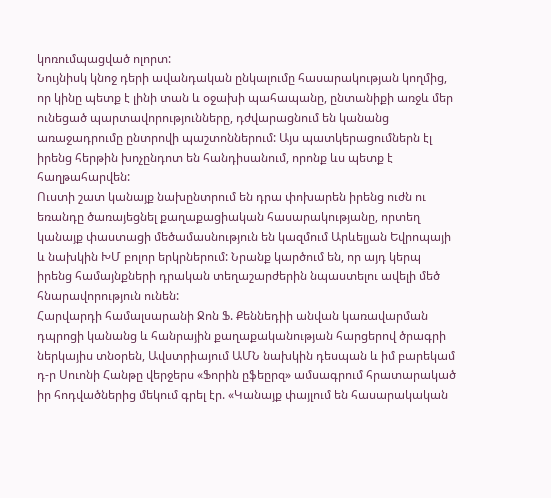կոռումպացված ոլորտ:
Նույնիսկ կնոջ դերի ավանդական ընկալումը հասարակության կողմից, որ կինը պետք է լինի տան և օջախի պահապանը, ընտանիքի առջև մեր ունեցած պարտավորությունները, դժվարացնում են կանանց առաջադրումը ընտրովի պաշտոններում: Այս պատկերացումներն էլ իրենց հերթին խոչընդոտ են հանդիսանում, որոնք ևս պետք է հաղթահարվեն:
Ուստի շատ կանայք նախընտրում են դրա փոխարեն իրենց ուժն ու եռանդը ծառայեցնել քաղաքացիական հասարակությանը, որտեղ կանայք փաստացի մեծամասնություն են կազմում Արևելյան Եվրոպայի և նախկին ԽՄ բոլոր երկրներում: Նրանք կարծում են, որ այդ կերպ իրենց համայնքների դրական տեղաշարժերին նպաստելու ավելի մեծ հնարավորություն ունեն:
Հարվարդի համալսարանի Ջոն Ֆ. Քեննեդիի անվան կառավարման դպրոցի կանանց և հանրային քաղաքականության հարցերով ծրագրի ներկայիս տնօրեն, Ավստրիայում ԱՄՆ նախկին դեսպան և իմ բարեկամ դ-ր Սուոնի Հանթը վերջերս «Ֆորին ըֆեըրզ» ամսագրում հրատարակած իր հոդվածներից մեկում գրել էր. «Կանայք փայլում են հասարակական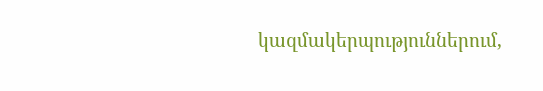կազմակերպություններում,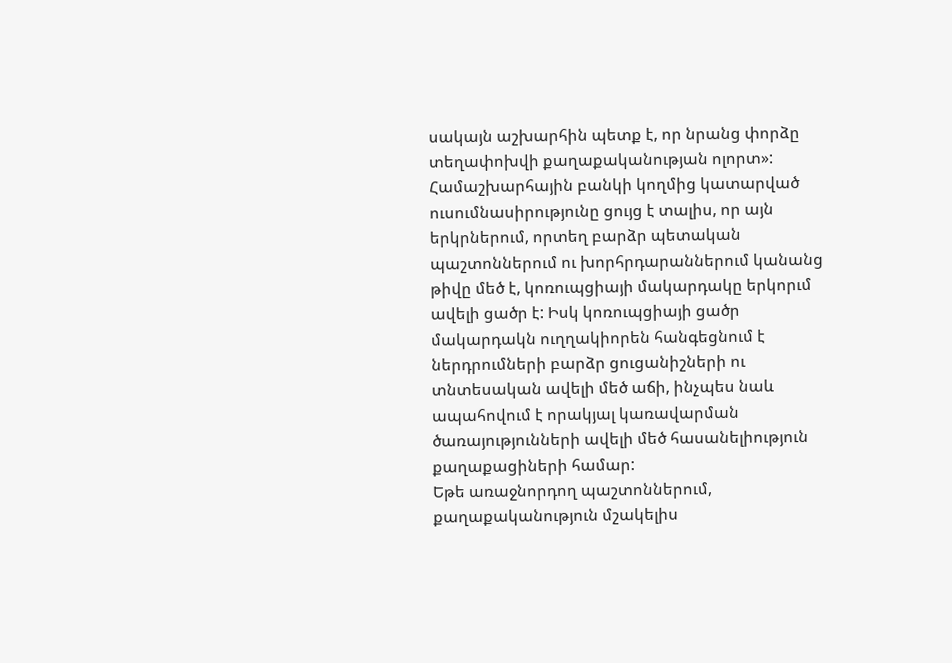սակայն աշխարհին պետք է, որ նրանց փորձը տեղափոխվի քաղաքականության ոլորտ»:
Համաշխարհային բանկի կողմից կատարված ուսումնասիրությունը ցույց է տալիս, որ այն երկրներում, որտեղ բարձր պետական պաշտոններում ու խորհրդարաններում կանանց թիվը մեծ է, կոռուպցիայի մակարդակը երկորւմ ավելի ցածր է: Իսկ կոռուպցիայի ցածր մակարդակն ուղղակիորեն հանգեցնում է ներդրումների բարձր ցուցանիշների ու տնտեսական ավելի մեծ աճի, ինչպես նաև ապահովում է որակյալ կառավարման ծառայությունների ավելի մեծ հասանելիություն քաղաքացիների համար:
Եթե առաջնորդող պաշտոններում, քաղաքականություն մշակելիս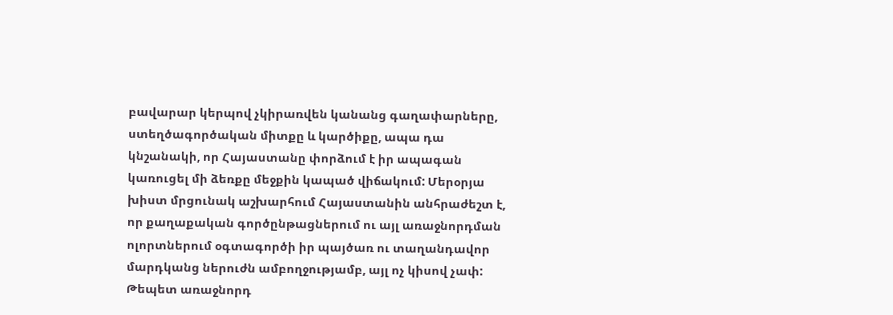բավարար կերպով չկիրառվեն կանանց գաղափարները, ստեղծագործական միտքը և կարծիքը, ապա դա կնշանակի, որ Հայաստանը փորձում է իր ապագան կառուցել մի ձեռքը մեջքին կապած վիճակում: Մերօրյա խիստ մրցունակ աշխարհում Հայաստանին անհրաժեշտ է, որ քաղաքական գործընթացներում ու այլ առաջնորդման ոլորտներում օգտագործի իր պայծառ ու տաղանդավոր մարդկանց ներուժն ամբողջությամբ, այլ ոչ կիսով չափ:
Թեպետ առաջնորդ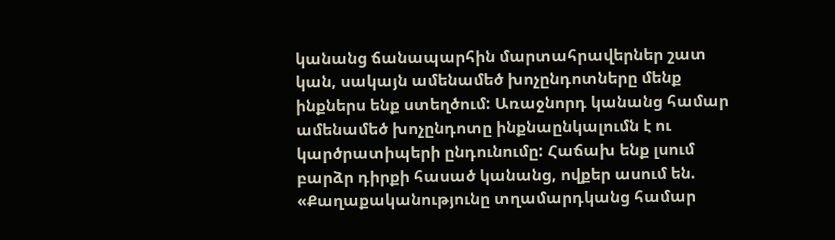կանանց ճանապարհին մարտահրավերներ շատ կան, սակայն ամենամեծ խոչընդոտները մենք ինքներս ենք ստեղծում: Առաջնորդ կանանց համար ամենամեծ խոչընդոտը ինքնաընկալումն է ու կարծրատիպերի ընդունումը: Հաճախ ենք լսում բարձր դիրքի հասած կանանց, ովքեր ասում են. «Քաղաքականությունը տղամարդկանց համար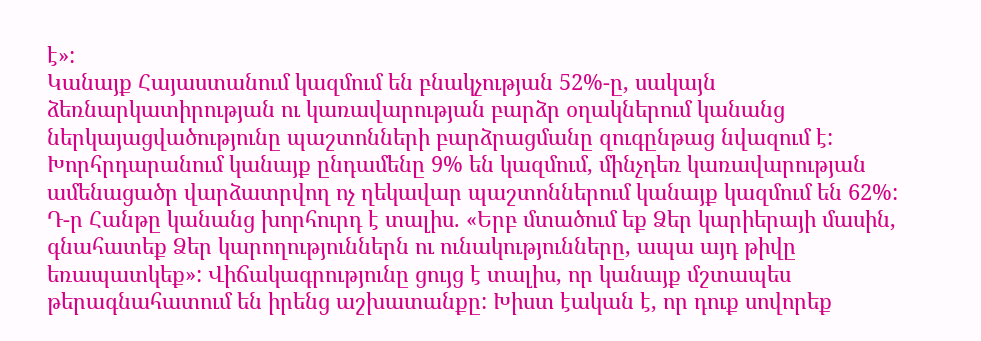է»:
Կանայք Հայաստանում կազմում են բնակչության 52%-ը, սակայն ձեռնարկատիրության ու կառավարության բարձր օղակներում կանանց ներկայացվածությունը պաշտոնների բարձրացմանը զուգընթաց նվազում է: Խորհրդարանում կանայք ընդամենը 9% են կազմում, մինչդեռ կառավարության ամենացածր վարձատրվող ոչ ղեկավար պաշտոններում կանայք կազմում են 62%:
Դ-ր Հանթը կանանց խորհուրդ է տալիս. «Երբ մտածում եք Ձեր կարիերայի մասին, գնահատեք Ձեր կարողություններն ու ունակությունները, ապա այդ թիվը եռապատկեք»: Վիճակագրությունը ցույց է տալիս, որ կանայք մշտապես թերագնահատում են իրենց աշխատանքը: Խիստ էական է, որ դուք սովորեք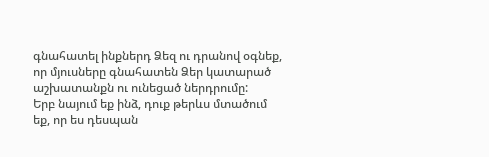գնահատել ինքներդ Ձեզ ու դրանով օգնեք, որ մյուսները գնահատեն Ձեր կատարած աշխատանքն ու ունեցած ներդրումը:
Երբ նայում եք ինձ, դուք թերևս մտածում եք, որ ես դեսպան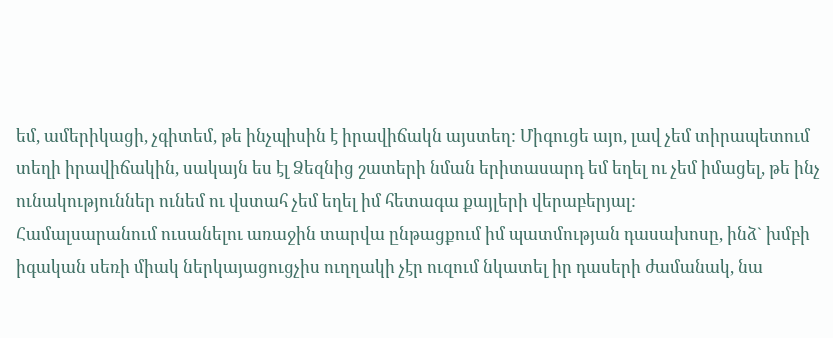եմ, ամերիկացի, չգիտեմ, թե ինչպիսին է իրավիճակն այստեղ: Միգուցե այո, լավ չեմ տիրապետում տեղի իրավիճակին, սակայն ես էլ Ձեզնից շատերի նման երիտասարդ եմ եղել ու չեմ իմացել, թե ինչ ունակություններ ունեմ ու վստահ չեմ եղել իմ հետագա քայլերի վերաբերյալ:
Համալսարանում ուսանելու առաջին տարվա ընթացքում իմ պատմության դասախոսը, ինձ` խմբի իգական սեռի միակ ներկայացուցչիս ուղղակի չէր ուզում նկատել իր դասերի ժամանակ, նա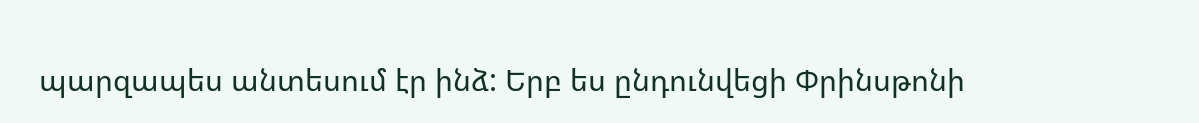պարզապես անտեսում էր ինձ: Երբ ես ընդունվեցի Փրինսթոնի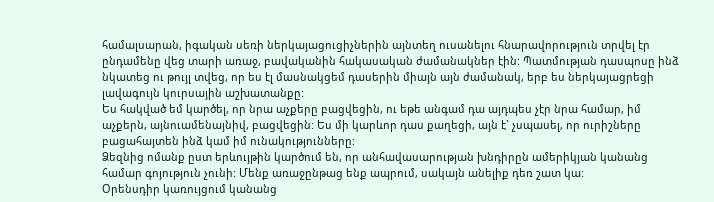համալսարան, իգական սեռի ներկայացուցիչներին այնտեղ ուսանելու հնարավորություն տրվել էր ընդամենը վեց տարի առաջ, բավականին հակասական ժամանակներ էին: Պատմության դասպոսը ինձ նկատեց ու թույլ տվեց, որ ես էլ մասնակցեմ դասերին միայն այն ժամանակ, երբ ես ներկայացրեցի լավագույն կուրսային աշխատանքը:
Ես հակված եմ կարծել, որ նրա աչքերը բացվեցին, ու եթե անգամ դա այդպես չէր նրա համար, իմ աչքերն, այնուամենայնիվ, բացվեցին: Ես մի կարևոր դաս քաղեցի, այն է` չսպասել, որ ուրիշները բացահայտեն ինձ կամ իմ ունակությունները:
Ձեզնից ոմանք ըստ երևույթին կարծում են, որ անհավասարության խնդիրըն ամերիկյան կանանց համար գոյություն չունի: Մենք առաջընթաց ենք ապրում, սակայն անելիք դեռ շատ կա:
Օրենսդիր կառույցում կանանց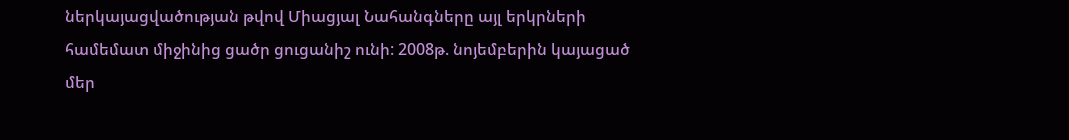ներկայացվածության թվով Միացյալ Նահանգները այլ երկրների համեմատ միջինից ցածր ցուցանիշ ունի: 2008թ. նոյեմբերին կայացած մեր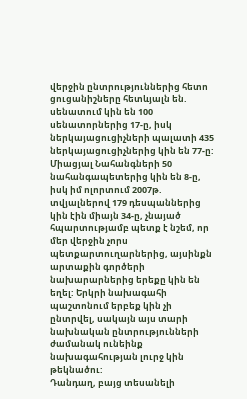վերջին ընտրություններից հետո ցուցանիշները հետևյալն են. սենատում կին են 100 սենատորներից 17-ը, իսկ ներկայացուցիչների պալատի 435 ներկայացուցիչներից կին են 77-ը:
Միացյալ Նահանգների 50 նահանգապետերից կին են 8-ը, իսկ իմ ոլորտում 2007թ. տվյալներով 179 դեսպաններից կին էին միայն 34-ը, չնայած հպարտությամբ պետք է նշեմ, որ մեր վերջին չորս պետքարտուղարներից, այսինքն արտաքին գործերի նախարարներից երեքը կին են եղել: Երկրի նախագահի պաշտոնում երբեք կին չի ընտրվել, սակայն այս տարի նախնական ընտրությունների ժամանակ ունեինք նախագահության լուրջ կին թեկնածու:
Դանդաղ, բայց տեսանելի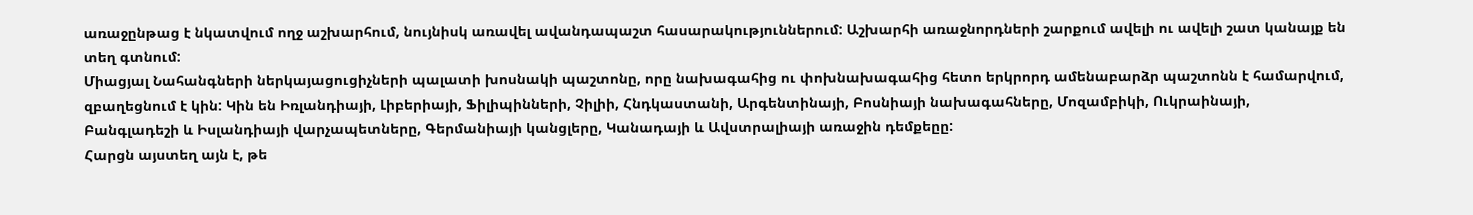առաջընթաց է նկատվում ողջ աշխարհում, նույնիսկ առավել ավանդապաշտ հասարակություններում: Աշխարհի առաջնորդների շարքում ավելի ու ավելի շատ կանայք են տեղ գտնում:
Միացյալ Նահանգների ներկայացուցիչների պալատի խոսնակի պաշտոնը, որը նախագահից ու փոխնախագահից հետո երկրորդ ամենաբարձր պաշտոնն է համարվում, զբաղեցնում է կին: Կին են Իռլանդիայի, Լիբերիայի, Ֆիլիպինների, Չիլիի, Հնդկաստանի, Արգենտինայի, Բոսնիայի նախագահները, Մոզամբիկի, Ուկրաինայի, Բանգլադեշի և Իսլանդիայի վարչապետները, Գերմանիայի կանցլերը, Կանադայի և Ավստրալիայի առաջին դեմքեըը:
Հարցն այստեղ այն է, թե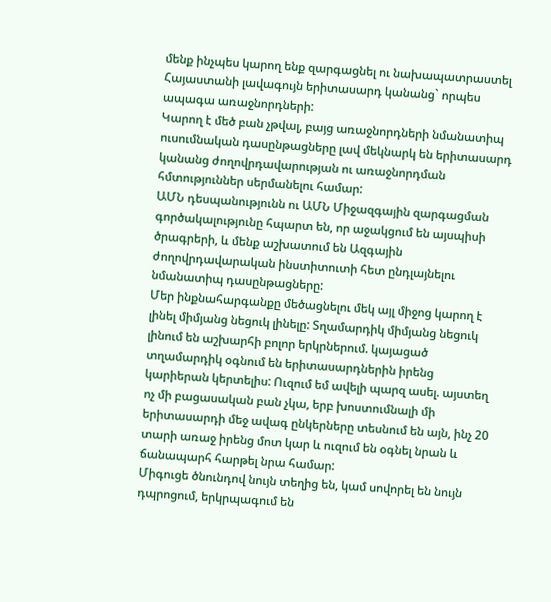մենք ինչպես կարող ենք զարգացնել ու նախապատրաստել Հայաստանի լավագույն երիտասարդ կանանց` որպես ապագա առաջնորդների:
Կարող է մեծ բան չթվալ, բայց առաջնորդների նմանատիպ ուսումնական դասընթացները լավ մեկնարկ են երիտասարդ կանանց ժողովրդավարության ու առաջնորդման հմտություններ սերմանելու համար:
ԱՄՆ դեսպանությունն ու ԱՄՆ Միջազգային զարգացման գործակալությունը հպարտ են, որ աջակցում են այսպիսի ծրագրերի, և մենք աշխատում են Ազգային ժողովրդավարական ինստիտուտի հետ ընդլայնելու նմանատիպ դասընթացները:
Մեր ինքնահարգանքը մեծացնելու մեկ այլ միջոց կարող է լինել միմյանց նեցուկ լինելը: Տղամարդիկ միմյանց նեցուկ լինում են աշխարհի բոլոր երկրներում. կայացած տղամարդիկ օգնում են երիտասարդներին իրենց կարիերան կերտելիս: Ուզում եմ ավելի պարզ ասել. այստեղ ոչ մի բացասական բան չկա, երբ խոստումնալի մի երիտասարդի մեջ ավագ ընկերները տեսնում են այն, ինչ 20 տարի առաջ իրենց մոտ կար և ուզում են օգնել նրան և ճանապարհ հարթել նրա համար:
Միգուցե ծնունդով նույն տեղից են, կամ սովորել են նույն դպրոցում, երկրպագում են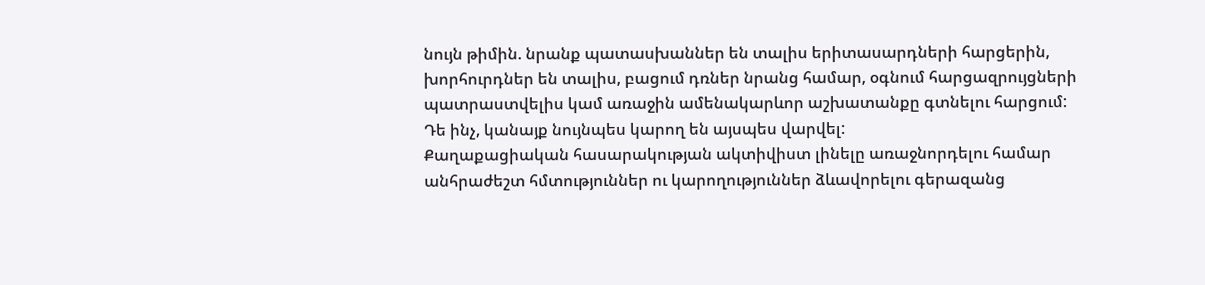նույն թիմին. նրանք պատասխաններ են տալիս երիտասարդների հարցերին, խորհուրդներ են տալիս, բացում դռներ նրանց համար, օգնում հարցազրույցների պատրաստվելիս կամ առաջին ամենակարևոր աշխատանքը գտնելու հարցում:
Դե ինչ, կանայք նույնպես կարող են այսպես վարվել:
Քաղաքացիական հասարակության ակտիվիստ լինելը առաջնորդելու համար անհրաժեշտ հմտություններ ու կարողություններ ձևավորելու գերազանց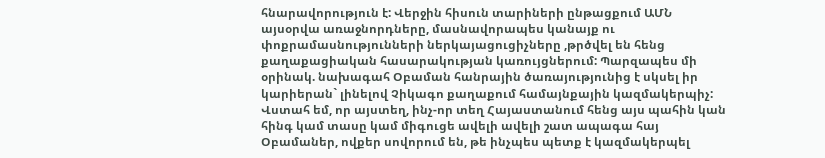հնարավորություն է: Վերջին հիսուն տարիների ընթացքում ԱՄՆ այսօրվա առաջնորդները, մասնավորապես կանայք ու փոքրամասնությունների ներկայացուցիչները ,թրծվել են հենց քաղաքացիական հասարակության կառույցներում: Պարզապես մի օրինակ. նախագահ Օբաման հանրային ծառայությունից է սկսել իր կարիերան` լինելով Չիկագո քաղաքում համայնքային կազմակերպիչ:
Վստահ եմ, որ այստեղ, ինչ-որ տեղ Հայաստանում հենց այս պահին կան հինգ կամ տասը կամ միգուցե ավելի ավելի շատ ապագա հայ Օբամաներ, ովքեր սովորում են, թե ինչպես պետք է կազմակերպել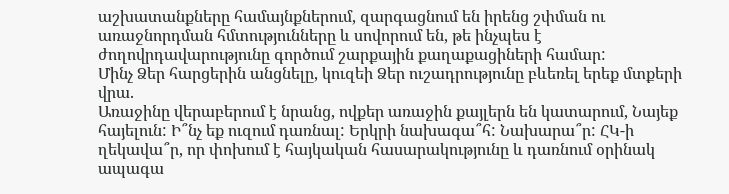աշխատանքները համայնքներում, զարգացնում են իրենց շփման ու առաջնորդման հմտությունները և սովորում են, թե ինչպես է ժողովրդավարությունը գործում շարքային քաղաքացիների համար:
Մինչ Ձեր հարցերին անցնելը, կուզեի Ձեր ուշադրությունը բևեռել երեք մտքերի վրա.
Առաջինը վերաբերում է նրանց, ովքեր առաջին քայլերն են կատարում, Նայեք հայելուն: Ի՞նչ եք ուզում դառնալ: Երկրի նախագա՞հ: Նախարա՞ր: ՀԿ-ի ղեկավա՞ր, որ փոխում է հայկական հասարակությունը և դառնում օրինակ ապագա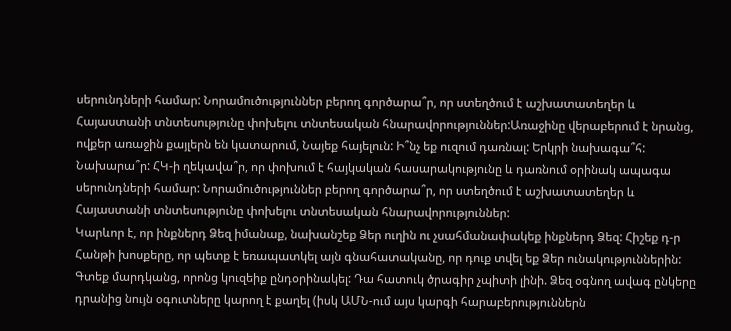սերունդների համար: Նորամուծություններ բերող գործարա՞ր, որ ստեղծում է աշխատատեղեր և Հայաստանի տնտեսությունը փոխելու տնտեսական հնարավորություններ:Առաջինը վերաբերում է նրանց, ովքեր առաջին քայլերն են կատարում, Նայեք հայելուն: Ի՞նչ եք ուզում դառնալ: Երկրի նախագա՞հ: Նախարա՞ր: ՀԿ-ի ղեկավա՞ր, որ փոխում է հայկական հասարակությունը և դառնում օրինակ ապագա սերունդների համար: Նորամուծություններ բերող գործարա՞ր, որ ստեղծում է աշխատատեղեր և Հայաստանի տնտեսությունը փոխելու տնտեսական հնարավորություններ:
Կարևոր է, որ ինքներդ Ձեզ իմանաք, նախանշեք Ձեր ուղին ու չսահմանափակեք ինքներդ Ձեզ: Հիշեք դ-ր Հանթի խոսքերը, որ պետք է եռապատկել այն գնահատականը, որ դուք տվել եք Ձեր ունակություններին:
Գտեք մարդկանց, որոնց կուզեիք ընդօրինակել: Դա հատուկ ծրագիր չպիտի լինի. Ձեզ օգնող ավագ ընկերը դրանից նույն օգուտները կարող է քաղել (իսկ ԱՄՆ-ում այս կարգի հարաբերություններն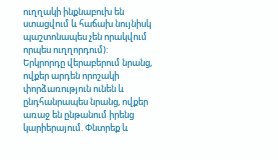ուղղակի ինքնաբուխ են ստացվում և հաճախ նույնիսկ պաշտոնապես չեն որակվում որպես ուղղորդում):
Երկրորդը վերաբերում նրանց, ովքեր արդեն որոշակի փորձառություն ունեն և ընդհանրապես նրանց, ովքեր առաջ են ընթանում իրենց կարիերայում. Փնտրեք և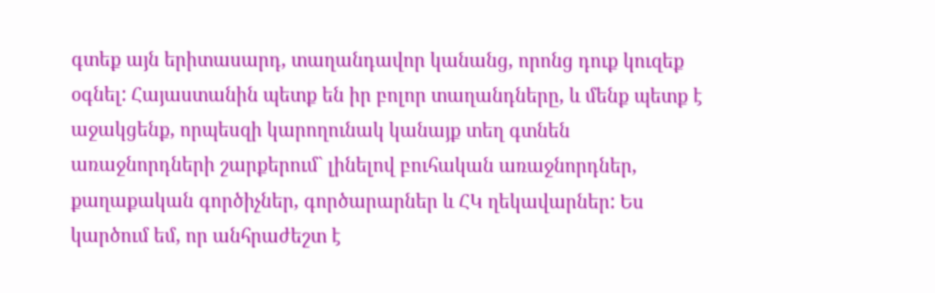գտեք այն երիտասարդ, տաղանդավոր կանանց, որոնց դուք կուզեք օգնել: Հայաստանին պետք են իր բոլոր տաղանդները, և մենք պետք է աջակցենք, որպեսզի կարողունակ կանայք տեղ գտնեն առաջնորդների շարքերում` լինելով բուհական առաջնորդներ, քաղաքական գործիչներ, գործարարներ և ՀԿ ղեկավարներ: Ես կարծում եմ, որ անհրաժեշտ է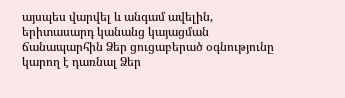այսպես վարվել և անգամ ավելին, երիտասարդ կանանց կայացման ճանապարհին Ձեր ցուցաբերած օգնությունը կարող է դառնալ Ձեր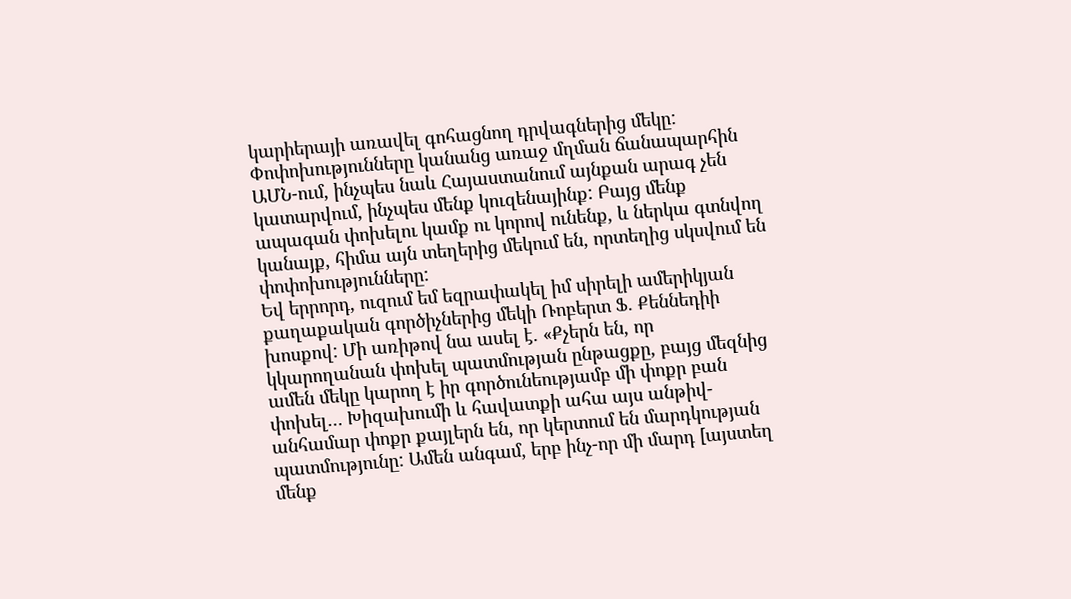կարիերայի առավել գոհացնող դրվագներից մեկը:
Փոփոխությունները կանանց առաջ մղման ճանապարհին ԱՄՆ-ում, ինչպես նաև Հայաստանում այնքան արագ չեն կատարվում, ինչպես մենք կուզենայինք: Բայց մենք ապագան փոխելու կամք ու կորով ունենք, և ներկա գտնվող կանայք, հիմա այն տեղերից մեկում են, որտեղից սկսվում են փոփոխությունները:
Եվ երրորդ, ուզում եմ եզրափակել իմ սիրելի ամերիկյան քաղաքական գործիչներից մեկի Ռոբերտ Ֆ. Քեննեդիի խոսքով: Մի առիթով նա ասել է. «Քչերն են, որ կկարողանան փոխել պատմության ընթացքը, բայց մեզնից ամեն մեկը կարող է իր գործունեությամբ մի փոքր բան փոխել… Խիզախումի և հավատքի ահա այս անթիվ-անհամար փոքր քայլերն են, որ կերտում են մարդկության պատմությունը: Ամեն անգամ, երբ ինչ-որ մի մարդ [այստեղ մենք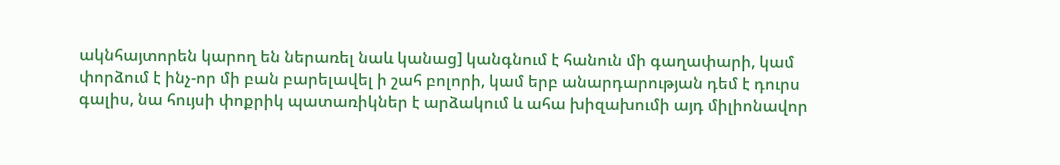ակնհայտորեն կարող են ներառել նաև կանաց] կանգնում է հանուն մի գաղափարի, կամ փորձում է ինչ-որ մի բան բարելավել ի շահ բոլորի, կամ երբ անարդարության դեմ է դուրս գալիս, նա հույսի փոքրիկ պատառիկներ է արձակում և ահա խիզախումի այդ միլիոնավոր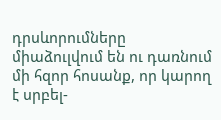դրսևորումները միաձուլվում են ու դառնում մի հզոր հոսանք, որ կարող է սրբել-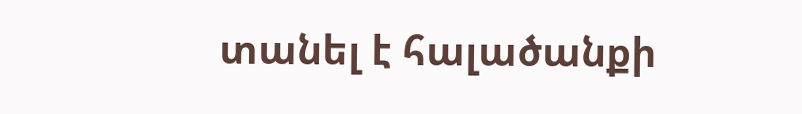տանել է հալածանքի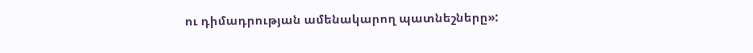ու դիմադրության ամենակարող պատնեշները»: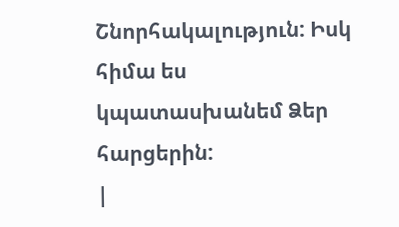Շնորհակալություն: Իսկ հիմա ես կպատասխանեմ Ձեր հարցերին:
|